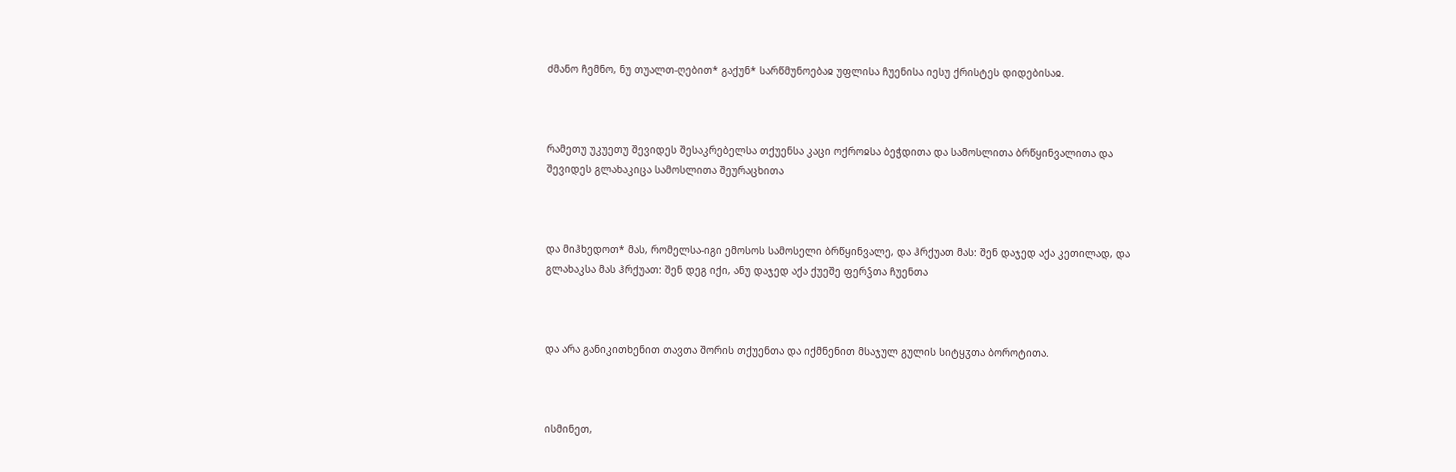ძმანო ჩემნო, ნუ თუალთ-ღებით* გაქუნ* სარწმუნოებაჲ უფლისა ჩუენისა იესუ ქრისტეს დიდებისაჲ.



რამეთუ უკუეთუ შევიდეს შესაკრებელსა თქუენსა კაცი ოქროჲსა ბეჭდითა და სამოსლითა ბრწყინვალითა და შევიდეს გლახაკიცა სამოსლითა შეურაცხითა



და მიჰხედოთ* მას, რომელსა-იგი ემოსოს სამოსელი ბრწყინვალე, და ჰრქუათ მას: შენ დაჯედ აქა კეთილად, და გლახაკსა მას ჰრქუათ: შენ დეგ იქი, ანუ დაჯედ აქა ქუეშე ფერჴთა ჩუენთა



და არა განიკითხენით თავთა შორის თქუენთა და იქმნენით მსაჯულ გულის სიტყჳთა ბოროტითა.



ისმინეთ,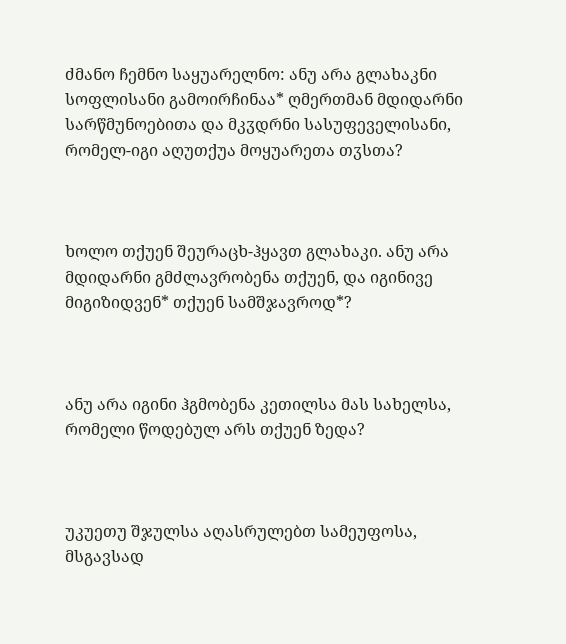ძმანო ჩემნო საყუარელნო: ანუ არა გლახაკნი სოფლისანი გამოირჩინაა* ღმერთმან მდიდარნი სარწმუნოებითა და მკჳდრნი სასუფეველისანი, რომელ-იგი აღუთქუა მოყუარეთა თჳსთა?



ხოლო თქუენ შეურაცხ-ჰყავთ გლახაკი. ანუ არა მდიდარნი გმძლავრობენა თქუენ, და იგინივე მიგიზიდვენ* თქუენ სამშჯავროდ*?



ანუ არა იგინი ჰგმობენა კეთილსა მას სახელსა, რომელი წოდებულ არს თქუენ ზედა?



უკუეთუ შჯულსა აღასრულებთ სამეუფოსა, მსგავსად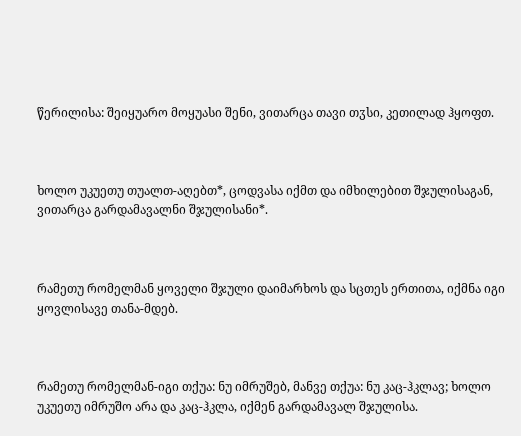წერილისა: შეიყუარო მოყუასი შენი, ვითარცა თავი თჳსი, კეთილად ჰყოფთ.



ხოლო უკუეთუ თუალთ-აღებთ*, ცოდვასა იქმთ და იმხილებით შჯულისაგან, ვითარცა გარდამავალნი შჯულისანი*.



რამეთუ რომელმან ყოველი შჯული დაიმარხოს და სცთეს ერთითა, იქმნა იგი ყოვლისავე თანა-მდებ.



რამეთუ რომელმან-იგი თქუა: ნუ იმრუშებ, მანვე თქუა: ნუ კაც-ჰკლავ; ხოლო უკუეთუ იმრუშო არა და კაც-ჰკლა, იქმენ გარდამავალ შჯულისა.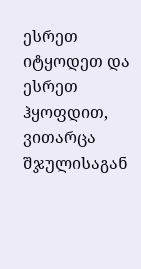ესრეთ იტყოდეთ და ესრეთ ჰყოფდით, ვითარცა შჯულისაგან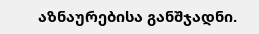აზნაურებისა განშჯადნი.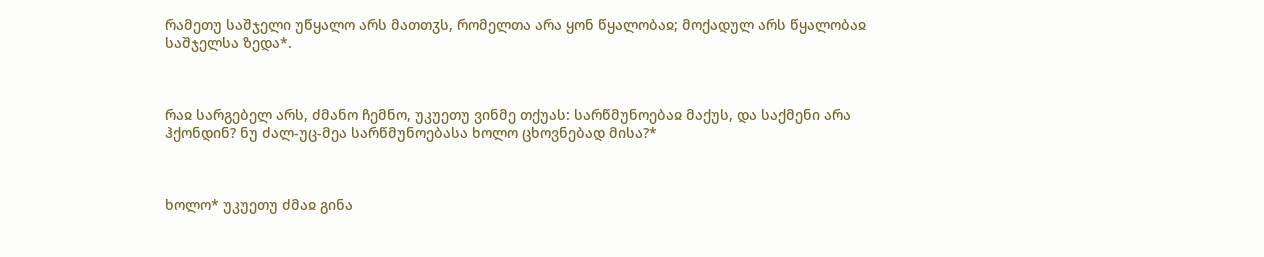რამეთუ საშჯელი უწყალო არს მათთჳს, რომელთა არა ყონ წყალობაჲ; მოქადულ არს წყალობაჲ საშჯელსა ზედა*.



რაჲ სარგებელ არს, ძმანო ჩემნო, უკუეთუ ვინმე თქუას: სარწმუნოებაჲ მაქუს, და საქმენი არა ჰქონდინ? ნუ ძალ-უც-მეა სარწმუნოებასა ხოლო ცხოვნებად მისა?*



ხოლო* უკუეთუ ძმაჲ გინა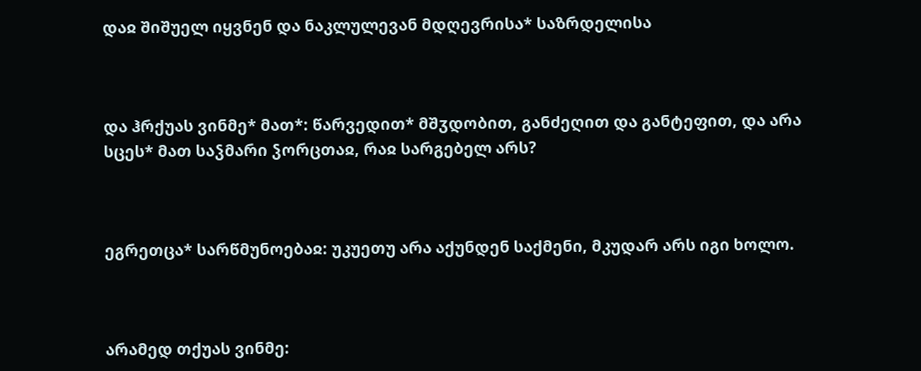დაჲ შიშუელ იყვნენ და ნაკლულევან მდღევრისა* საზრდელისა



და ჰრქუას ვინმე* მათ*: წარვედით* მშჳდობით, განძეღით და განტეფით, და არა სცეს* მათ საჴმარი ჴორცთაჲ, რაჲ სარგებელ არს?



ეგრეთცა* სარწმუნოებაჲ: უკუეთუ არა აქუნდენ საქმენი, მკუდარ არს იგი ხოლო.



არამედ თქუას ვინმე: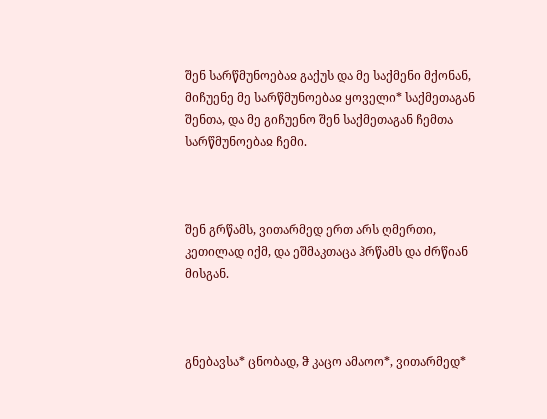შენ სარწმუნოებაჲ გაქუს და მე საქმენი მქონან, მიჩუენე მე სარწმუნოებაჲ ყოველი* საქმეთაგან შენთა, და მე გიჩუენო შენ საქმეთაგან ჩემთა სარწმუნოებაჲ ჩემი.



შენ გრწამს, ვითარმედ ერთ არს ღმერთი, კეთილად იქმ, და ეშმაკთაცა ჰრწამს და ძრწიან მისგან.



გნებავსა* ცნობად, ჵ კაცო ამაოო*, ვითარმედ*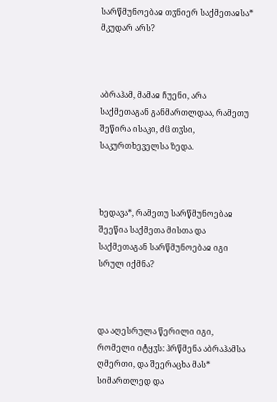სარწმუნოებაჲ თჳნიერ საქმეთაჲსა* მკუდარ არს?



აბრაჰამ, მამაჲ ჩუენი, არა საქმეთაგან განმართლდაა, რამეთუ შეწირა ისაკი, ძჱ თჳსი, საკურთხეველსა ზედა.



ხედავა*, რამეთუ სარწმუნოებაჲ შეეწია საქმეთა მისთა და საქმეთაგან სარწმუნოებაჲ იგი სრულ იქმნა?



და აღესრულა წერილი იგი, რომელი იტყჳს: ჰრწმენა აბრაჰამსა ღმერთი, და შეერაცხა მას* სიმართლედ და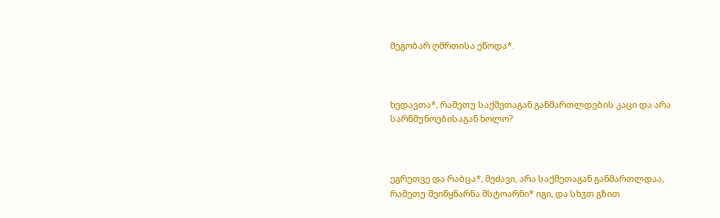მეგობარ ღმრთისა ეწოდა*.



ხედავთა*, რამეთუ საქმეთაგან განმართლდების კაცი და არა სარწმუნოებისაგან ხოლო?



ეგრეთვე და რაბცა*, მეძავი, არა საქმეთაგან განმართლდაა, რამეთუ შეიწყნარნა მსტოარნი* იგი, და სხჳთ გზით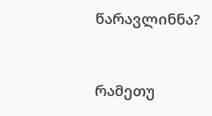წარავლინნა?



რამეთუ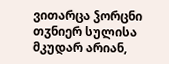ვითარცა ჴორცნი თჳნიერ სულისა მკუდარ არიან,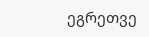ეგრეთვე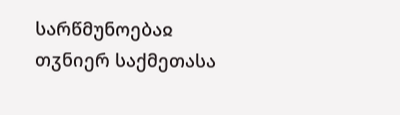სარწმუნოებაჲ თჳნიერ საქმეთასა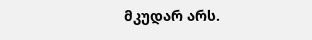მკუდარ არს.